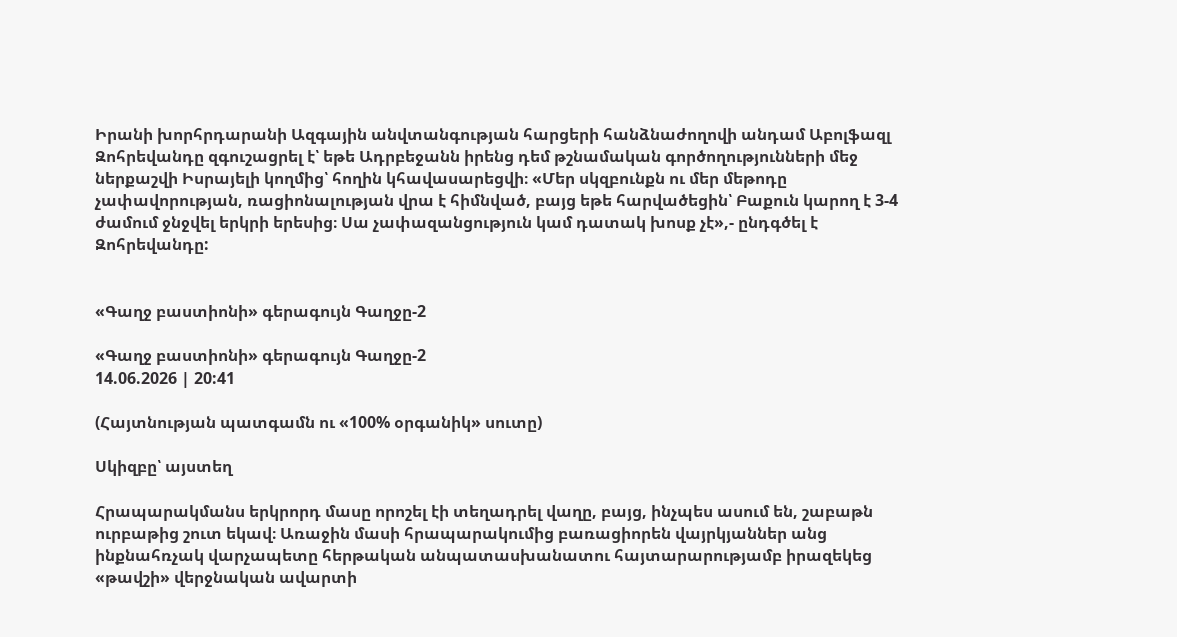Իրանի խորհրդարանի Ազգային անվտանգության հարցերի հանձնաժողովի անդամ Աբոլֆազլ Զոհրեվանդը զգուշացրել է՝ եթե Ադրբեջանն իրենց դեմ թշնամական գործողությունների մեջ ներքաշվի Իսրայելի կողմից՝ հողին կհավասարեցվի։ «Մեր սկզբունքն ու մեր մեթոդը չափավորության, ռացիոնալության վրա է հիմնված, բայց եթե հարվածեցին՝ Բաքուն կարող է 3-4 ժամում ջնջվել երկրի երեսից։ Սա չափազանցություն կամ դատակ խոսք չէ»,- ընդգծել է Զոհրեվանդը:


«Գաղջ բաստիոնի» գերագույն Գաղջը-2

«Գաղջ բաստիոնի» գերագույն Գաղջը-2
14.06.2026 | 20:41

(Հայտնության պատգամն ու «100% օրգանիկ» սուտը)

Սկիզբը՝ այստեղ

Հրապարակմանս երկրորդ մասը որոշել էի տեղադրել վաղը, բայց, ինչպես ասում են, շաբաթն ուրբաթից շուտ եկավ։ Առաջին մասի հրապարակումից բառացիորեն վայրկյաններ անց ինքնահռչակ վարչապետը հերթական անպատասխանատու հայտարարությամբ իրազեկեց «թավշի» վերջնական ավարտի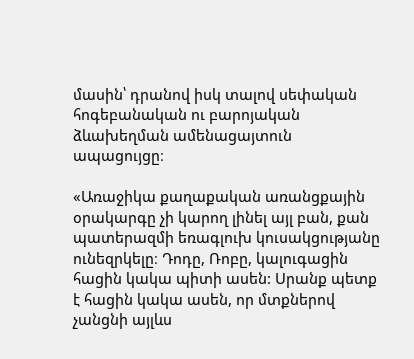մասին՝ դրանով իսկ տալով սեփական հոգեբանական ու բարոյական ձևախեղման ամենացայտուն ապացույցը։

«Առաջիկա քաղաքական առանցքային օրակարգը չի կարող լինել այլ բան, քան պատերազմի եռագլուխ կուսակցությանը ունեզրկելը։ Դոդը, Ռոբը, կալուգացին հացին կակա պիտի ասեն: Սրանք պետք է հացին կակա ասեն, որ մտքներով չանցնի այլևս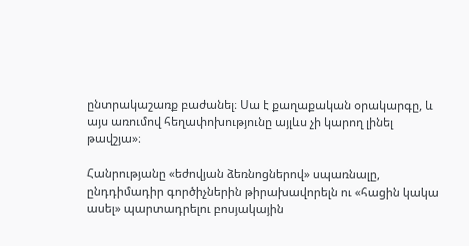ընտրակաշառք բաժանել։ Սա է քաղաքական օրակարգը, և այս առումով հեղափոխությունը այլևս չի կարող լինել թավշյա»։

Հանրությանը «եժովյան ձեռնոցներով» սպառնալը, ընդդիմադիր գործիչներին թիրախավորելն ու «հացին կակա ասել» պարտադրելու բոսյակային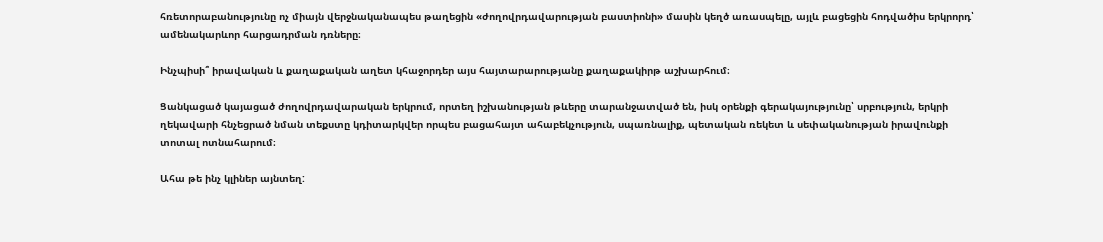հռետորաբանությունը ոչ միայն վերջնականապես թաղեցին «ժողովրդավարության բաստիոնի» մասին կեղծ առասպելը, այլև բացեցին հոդվածիս երկրորդ՝ ամենակարևոր հարցադրման դռները։

Ինչպիսի՞ իրավական և քաղաքական աղետ կհաջորդեր այս հայտարարությանը քաղաքակիրթ աշխարհում։

Ցանկացած կայացած ժողովրդավարական երկրում, որտեղ իշխանության թևերը տարանջատված են, իսկ օրենքի գերակայությունը՝ սրբություն, երկրի ղեկավարի հնչեցրած նման տեքստը կդիտարկվեր որպես բացահայտ ահաբեկչություն, սպառնալիք, պետական ռեկետ և սեփականության իրավունքի տոտալ ոտնահարում։

Ահա թե ինչ կլիներ այնտեղ: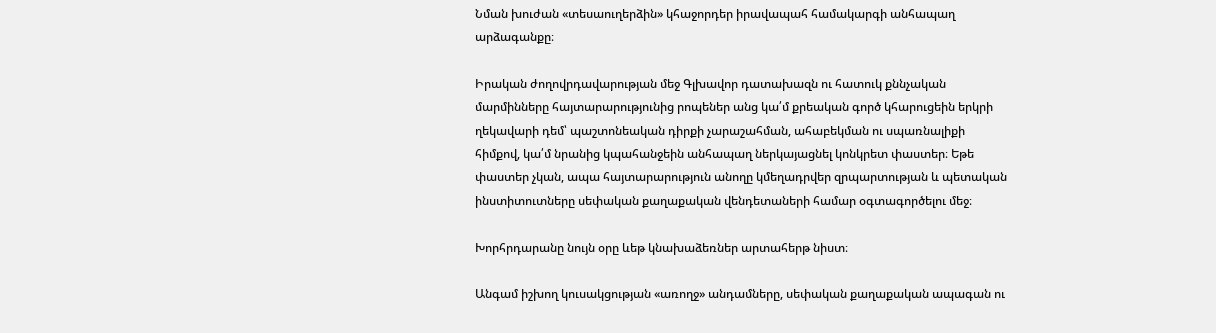Նման խուժան «տեսաուղերձին» կհաջորդեր իրավապահ համակարգի անհապաղ արձագանքը։

Իրական ժողովրդավարության մեջ Գլխավոր դատախազն ու հատուկ քննչական մարմինները հայտարարությունից րոպեներ անց կա՛մ քրեական գործ կհարուցեին երկրի ղեկավարի դեմ՝ պաշտոնեական դիրքի չարաշահման, ահաբեկման ու սպառնալիքի հիմքով, կա՛մ նրանից կպահանջեին անհապաղ ներկայացնել կոնկրետ փաստեր։ Եթե փաստեր չկան, ապա հայտարարություն անողը կմեղադրվեր զրպարտության և պետական ինստիտուտները սեփական քաղաքական վենդետաների համար օգտագործելու մեջ։

Խորհրդարանը նույն օրը ևեթ կնախաձեռներ արտահերթ նիստ։

Անգամ իշխող կուսակցության «առողջ» անդամները, սեփական քաղաքական ապագան ու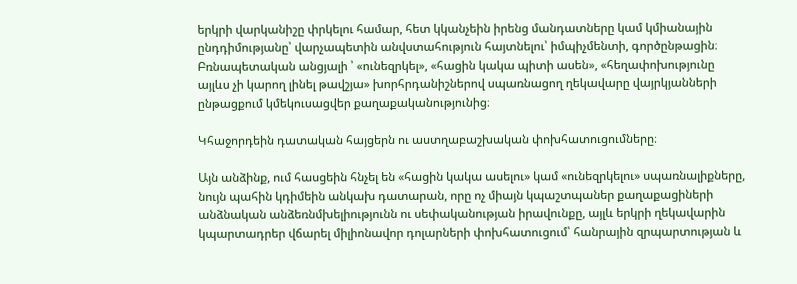երկրի վարկանիշը փրկելու համար, հետ կկանչեին իրենց մանդատները կամ կմիանային ընդդիմությանը՝ վարչապետին անվստահություն հայտնելու՝ իմպիչմենտի, գործընթացին։ Բռնապետական անցյալի ՝ «ունեզրկել», «հացին կակա պիտի ասեն», «հեղափոխությունը այլևս չի կարող լինել թավշյա» խորհրդանիշներով սպառնացող ղեկավարը վայրկյանների ընթացքում կմեկուսացվեր քաղաքականությունից։

Կհաջորդեին դատական հայցերն ու աստղաբաշխական փոխհատուցումները։

Այն անձինք, ում հասցեին հնչել են «հացին կակա ասելու» կամ «ունեզրկելու» սպառնալիքները, նույն պահին կդիմեին անկախ դատարան, որը ոչ միայն կպաշտպաներ քաղաքացիների անձնական անձեռնմխելիությունն ու սեփականության իրավունքը, այլև երկրի ղեկավարին կպարտադրեր վճարել միլիոնավոր դոլարների փոխհատուցում՝ հանրային զրպարտության և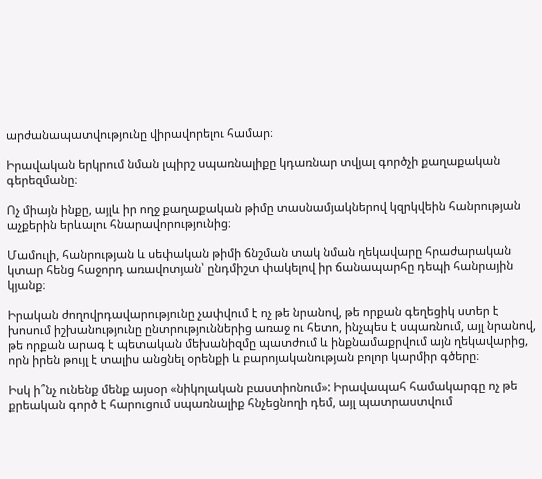արժանապատվությունը վիրավորելու համար։

Իրավական երկրում նման լպիրշ սպառնալիքը կդառնար տվյալ գործչի քաղաքական գերեզմանը։

Ոչ միայն ինքը, այլև իր ողջ քաղաքական թիմը տասնամյակներով կզրկվեին հանրության աչքերին երևալու հնարավորությունից։

Մամուլի, հանրության և սեփական թիմի ճնշման տակ նման ղեկավարը հրաժարական կտար հենց հաջորդ առավոտյան՝ ընդմիշտ փակելով իր ճանապարհը դեպի հանրային կյանք։

Իրական ժողովրդավարությունը չափվում է ոչ թե նրանով, թե որքան գեղեցիկ ստեր է խոսում իշխանությունը ընտրություններից առաջ ու հետո, ինչպես է սպառնում, այլ նրանով, թե որքան արագ է պետական մեխանիզմը պատժում և ինքնամաքրվում այն ղեկավարից, որն իրեն թույլ է տալիս անցնել օրենքի և բարոյականության բոլոր կարմիր գծերը։

Իսկ ի՞նչ ունենք մենք այսօր «նիկոլական բաստիոնում»: Իրավապահ համակարգը ոչ թե քրեական գործ է հարուցում սպառնալիք հնչեցնողի դեմ, այլ պատրաստվում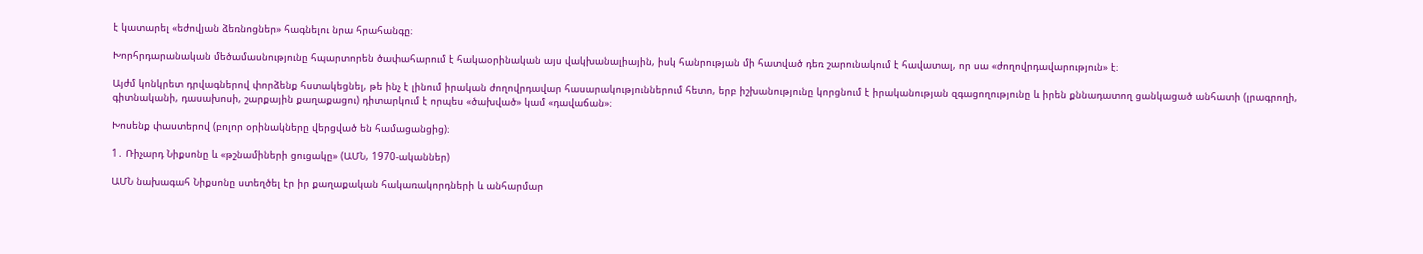է կատարել «եժովյան ձեռնոցներ» հագնելու նրա հրահանգը։

Խորհրդարանական մեծամասնությունը հպարտորեն ծափահարում է հակաօրինական այս վակխանալիային, իսկ հանրության մի հատված դեռ շարունակում է հավատալ, որ սա «ժողովրդավարություն» է։

Այժմ կոնկրետ դրվագներով փորձենք հստակեցնել, թե ինչ է լինում իրական ժողովրդավար հասարակություններում հետո, երբ իշխանությունը կորցնում է իրականության զգացողությունը և իրեն քննադատող ցանկացած անհատի (լրագրողի, գիտնականի, դասախոսի, շարքային քաղաքացու) դիտարկում է որպես «ծախված» կամ «դավաճան»։

Խոսենք փաստերով (բոլոր օրինակները վերցված են համացանցից)։

1․ Ռիչարդ Նիքսոնը և «թշնամիների ցուցակը» (ԱՄՆ, 1970-ականներ)

ԱՄՆ նախագահ Նիքսոնը ստեղծել էր իր քաղաքական հակառակորդների և անհարմար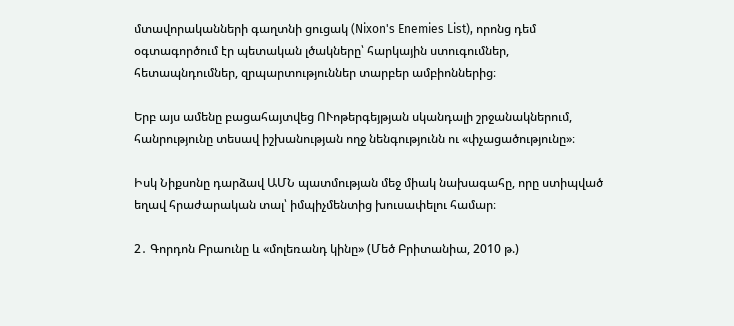մտավորականների գաղտնի ցուցակ (Nixon's Enemies List), որոնց դեմ օգտագործում էր պետական լծակները՝ հարկային ստուգումներ, հետապնդումներ, զրպարտություններ տարբեր ամբիոններից։

Երբ այս ամենը բացահայտվեց ՈՒոթերգեյթյան սկանդալի շրջանակներում, հանրությունը տեսավ իշխանության ողջ նենգությունն ու «փչացածությունը»։

Իսկ Նիքսոնը դարձավ ԱՄՆ պատմության մեջ միակ նախագահը, որը ստիպված եղավ հրաժարական տալ՝ իմպիչմենտից խուսափելու համար։

2․ Գորդոն Բրաունը և «մոլեռանդ կինը» (Մեծ Բրիտանիա, 2010 թ.)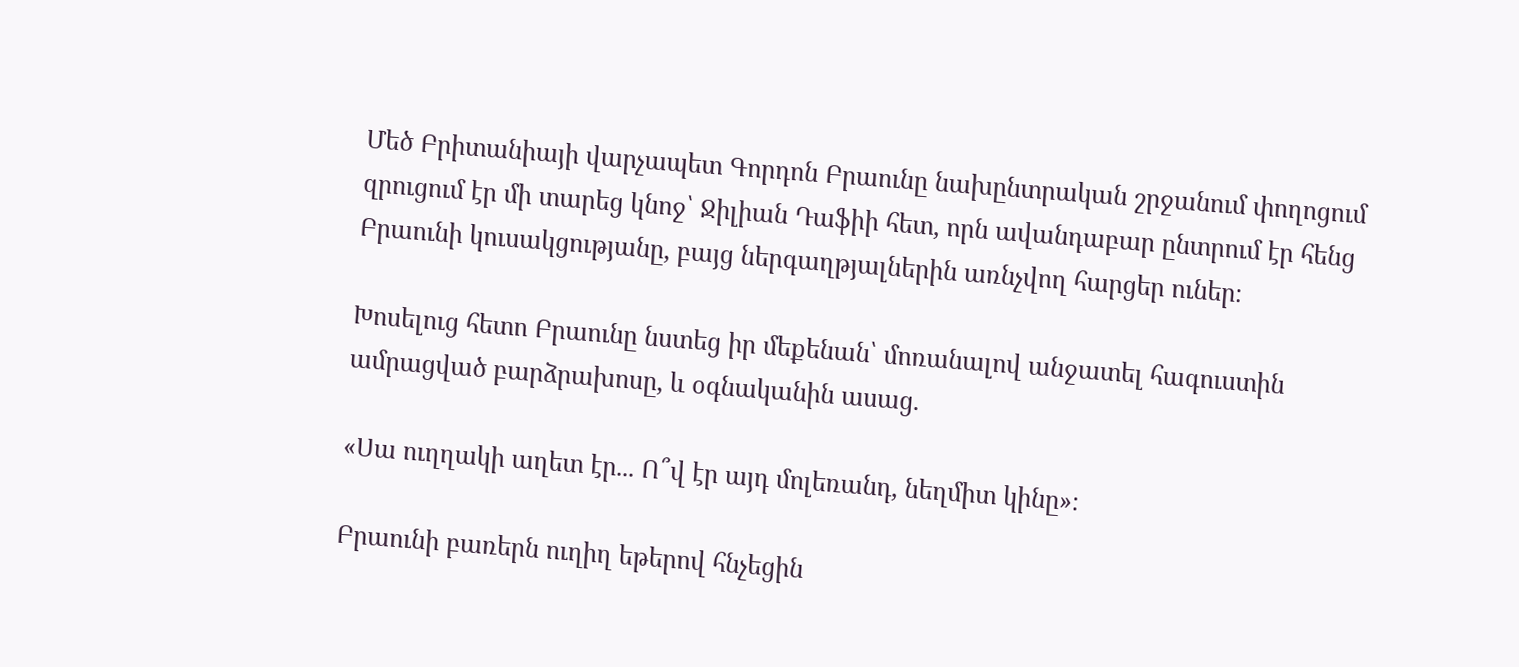Մեծ Բրիտանիայի վարչապետ Գորդոն Բրաունը նախընտրական շրջանում փողոցում զրուցում էր մի տարեց կնոջ՝ Ջիլիան Դաֆիի հետ, որն ավանդաբար ընտրում էր հենց Բրաունի կուսակցությանը, բայց ներգաղթյալներին առնչվող հարցեր ուներ։

Խոսելուց հետո Բրաունը նստեց իր մեքենան՝ մոռանալով անջատել հագուստին ամրացված բարձրախոսը, և օգնականին ասաց.

«Սա ուղղակի աղետ էր... Ո՞վ էր այդ մոլեռանդ, նեղմիտ կինը»։

Բրաունի բառերն ուղիղ եթերով հնչեցին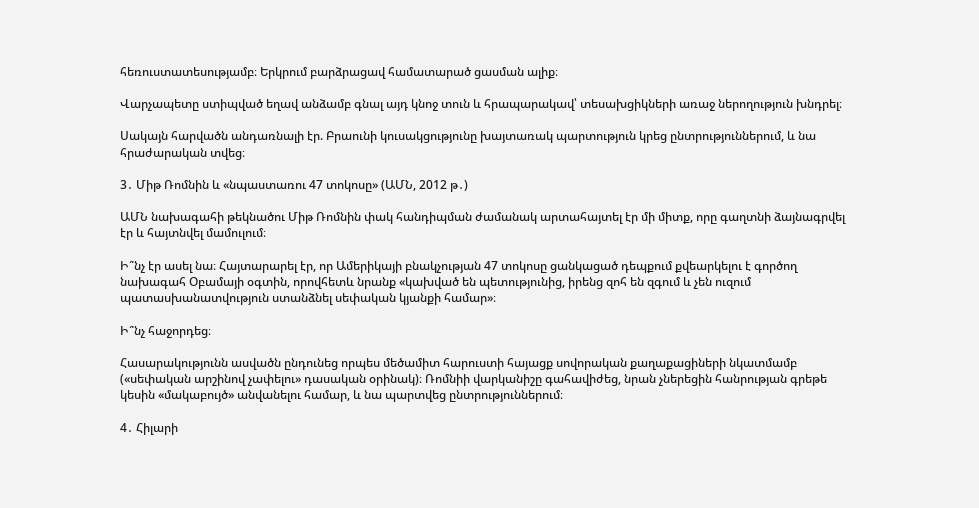հեռուստատեսությամբ։ Երկրում բարձրացավ համատարած ցասման ալիք։

Վարչապետը ստիպված եղավ անձամբ գնալ այդ կնոջ տուն և հրապարակավ՝ տեսախցիկների առաջ ներողություն խնդրել։

Սակայն հարվածն անդառնալի էր. Բրաունի կուսակցությունը խայտառակ պարտություն կրեց ընտրություններում, և նա հրաժարական տվեց։

3․ Միթ Ռոմնին և «նպաստառու 47 տոկոսը» (ԱՄՆ, 2012 թ․)

ԱՄՆ նախագահի թեկնածու Միթ Ռոմնին փակ հանդիպման ժամանակ արտահայտել էր մի միտք, որը գաղտնի ձայնագրվել էր և հայտնվել մամուլում։

Ի՞նչ էր ասել նա։ Հայտարարել էր, որ Ամերիկայի բնակչության 47 տոկոսը ցանկացած դեպքում քվեարկելու է գործող նախագահ Օբամայի օգտին, որովհետև նրանք «կախված են պետությունից, իրենց զոհ են զգում և չեն ուզում պատասխանատվություն ստանձնել սեփական կյանքի համար»։

Ի՞նչ հաջորդեց։

Հասարակությունն ասվածն ընդունեց որպես մեծամիտ հարուստի հայացք սովորական քաղաքացիների նկատմամբ («սեփական արշինով չափելու» դասական օրինակ)։ Ռոմնիի վարկանիշը գահավիժեց, նրան չներեցին հանրության գրեթե կեսին «մակաբույծ» անվանելու համար, և նա պարտվեց ընտրություններում։

4․ Հիլարի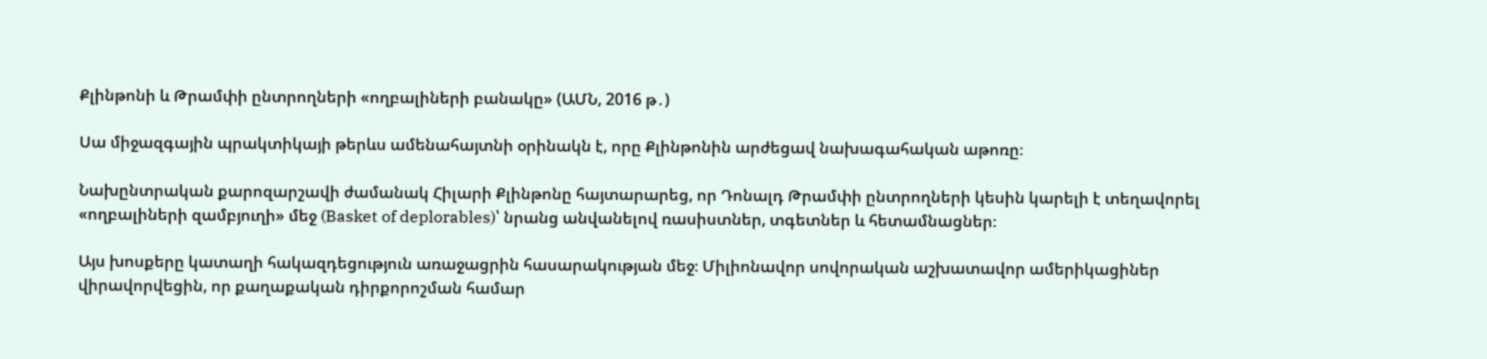Քլինթոնի և Թրամփի ընտրողների «ողբալիների բանակը» (ԱՄՆ, 2016 թ․)

Սա միջազգային պրակտիկայի թերևս ամենահայտնի օրինակն է, որը Քլինթոնին արժեցավ նախագահական աթոռը։

Նախընտրական քարոզարշավի ժամանակ Հիլարի Քլինթոնը հայտարարեց, որ Դոնալդ Թրամփի ընտրողների կեսին կարելի է տեղավորել «ողբալիների զամբյուղի» մեջ (Basket of deplorables)՝ նրանց անվանելով ռասիստներ, տգետներ և հետամնացներ։

Այս խոսքերը կատաղի հակազդեցություն առաջացրին հասարակության մեջ։ Միլիոնավոր սովորական աշխատավոր ամերիկացիներ վիրավորվեցին, որ քաղաքական դիրքորոշման համար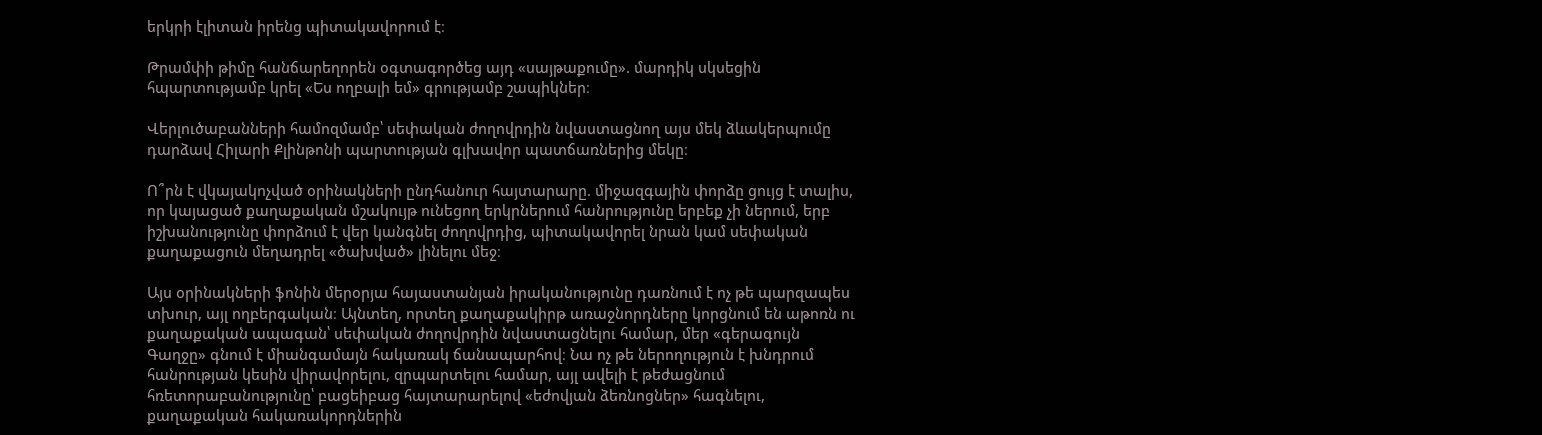երկրի էլիտան իրենց պիտակավորում է։

Թրամփի թիմը հանճարեղորեն օգտագործեց այդ «սայթաքումը». մարդիկ սկսեցին հպարտությամբ կրել «Ես ողբալի եմ» գրությամբ շապիկներ։

Վերլուծաբանների համոզմամբ՝ սեփական ժողովրդին նվաստացնող այս մեկ ձևակերպումը դարձավ Հիլարի Քլինթոնի պարտության գլխավոր պատճառներից մեկը։

Ո՞րն է վկայակոչված օրինակների ընդհանուր հայտարարը. միջազգային փորձը ցույց է տալիս, որ կայացած քաղաքական մշակույթ ունեցող երկրներում հանրությունը երբեք չի ներում, երբ իշխանությունը փորձում է վեր կանգնել ժողովրդից, պիտակավորել նրան կամ սեփական քաղաքացուն մեղադրել «ծախված» լինելու մեջ։

Այս օրինակների ֆոնին մերօրյա հայաստանյան իրականությունը դառնում է ոչ թե պարզապես տխուր, այլ ողբերգական։ Այնտեղ, որտեղ քաղաքակիրթ առաջնորդները կորցնում են աթոռն ու քաղաքական ապագան՝ սեփական ժողովրդին նվաստացնելու համար, մեր «գերագույն Գաղջը» գնում է միանգամայն հակառակ ճանապարհով։ Նա ոչ թե ներողություն է խնդրում հանրության կեսին վիրավորելու, զրպարտելու համար, այլ ավելի է թեժացնում հռետորաբանությունը՝ բացեիբաց հայտարարելով «եժովյան ձեռնոցներ» հագնելու, քաղաքական հակառակորդներին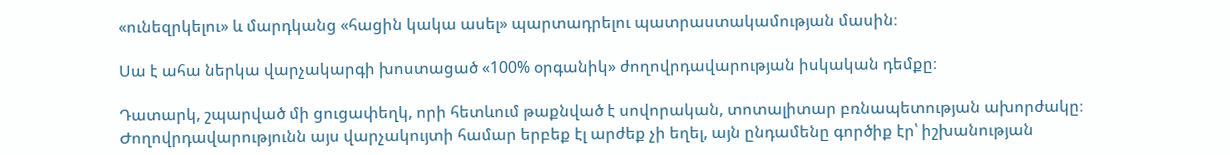«ունեզրկելու» և մարդկանց «հացին կակա ասել» պարտադրելու պատրաստակամության մասին։

Սա է ահա ներկա վարչակարգի խոստացած «100% օրգանիկ» ժողովրդավարության իսկական դեմքը։

Դատարկ, շպարված մի ցուցափեղկ, որի հետևում թաքնված է սովորական, տոտալիտար բռնապետության ախորժակը։ Ժողովրդավարությունն այս վարչակույտի համար երբեք էլ արժեք չի եղել, այն ընդամենը գործիք էր՝ իշխանության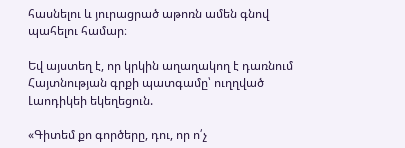հասնելու և յուրացրած աթոռն ամեն գնով պահելու համար։

Եվ այստեղ է, որ կրկին աղաղակող է դառնում Հայտնության գրքի պատգամը՝ ուղղված Լաոդիկեի եկեղեցուն.

«Գիտեմ քո գործերը, դու, որ ո՛չ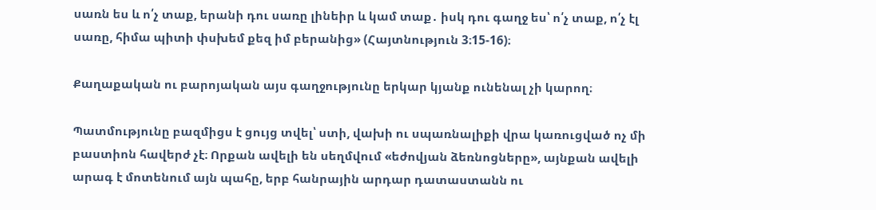սառն ես և ո՛չ տաք, երանի դու սառը լինեիր և կամ տաք․ իսկ դու գաղջ ես՝ ո՛չ տաք, ո՛չ էլ սառը, հիմա պիտի փսխեմ քեզ իմ բերանից» (Հայտնություն 3։15-16)։

Քաղաքական ու բարոյական այս գաղջությունը երկար կյանք ունենալ չի կարող։

Պատմությունը բազմիցս է ցույց տվել՝ ստի, վախի ու սպառնալիքի վրա կառուցված ոչ մի բաստիոն հավերժ չէ։ Որքան ավելի են սեղմվում «եժովյան ձեռնոցները», այնքան ավելի արագ է մոտենում այն պահը, երբ հանրային արդար դատաստանն ու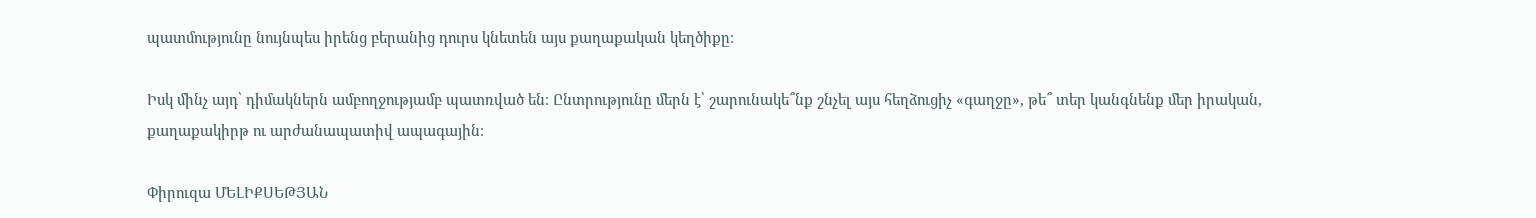պատմությունը նույնպես իրենց բերանից դուրս կնետեն այս քաղաքական կեղծիքը։

Իսկ մինչ այդ՝ դիմակներն ամբողջությամբ պատռված են։ Ընտրությունը մերն է՝ շարունակե՞նք շնչել այս հեղձուցիչ «գաղջը», թե՞ տեր կանգնենք մեր իրական, քաղաքակիրթ ու արժանապատիվ ապագային։

Փիրուզա ՄԵԼԻՔՍԵԹՅԱՆ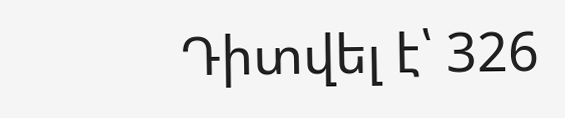Դիտվել է՝ 326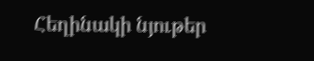Հեղինակի նյութեր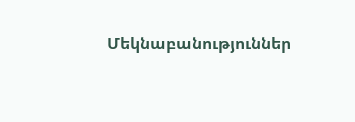Մեկնաբանություններ